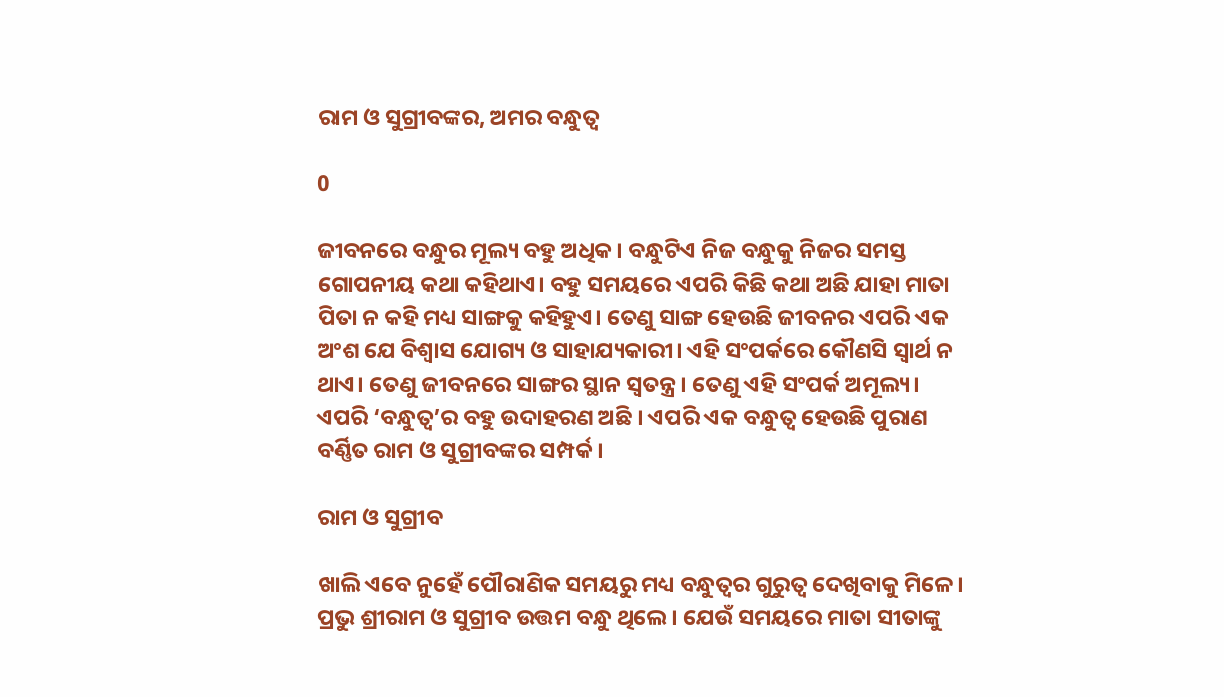ରାମ ଓ ସୁଗ୍ରୀବଙ୍କର, ଅମର ବନ୍ଧୁତ୍ୱ

0

ଜୀବନରେ ବନ୍ଧୁର ମୂଲ୍ୟ ବହୁ ଅଧିକ। ବନ୍ଧୁଟିଏ ନିଜ ବନ୍ଧୁକୁ ନିଜର ସମସ୍ତ ଗୋପନୀୟ କଥା କହିଥାଏ। ବହୁ ସମୟରେ ଏପରି କିଛି କଥା ଅଛି ଯାହା ମାତା ପିତା ନ କହି ମଧ୍ୟ ସାଙ୍ଗକୁ କହିହୁଏ। ତେଣୁ ସାଙ୍ଗ ହେଉଛି ଜୀବନର ଏପରି ଏକ ଅଂଶ ଯେ ବିଶ୍ୱାସ ଯୋଗ୍ୟ ଓ ସାହାଯ୍ୟକାରୀ। ଏହି ସଂପର୍କରେ କୌଣସି ସ୍ୱାର୍ଥ ନ ଥାଏ। ତେଣୁ ଜୀବନରେ ସାଙ୍ଗର ସ୍ଥାନ ସ୍ୱତନ୍ତ୍ର। ତେଣୁ ଏହି ସଂପର୍କ ଅମୂଲ୍ୟ। ଏପରି ‘ବନ୍ଧୁତ୍ୱ’ର ବହୁ ଉଦାହରଣ ଅଛି । ଏପରି ଏକ ବନ୍ଧୁତ୍ୱ ହେଉଛି ପୁରାଣ ବର୍ଣ୍ଣିତ ରାମ ଓ ସୁଗ୍ରୀବଙ୍କର ସମ୍ପର୍କ ।

ରାମ ଓ ସୁଗ୍ରୀବ

ଖାଲି ଏବେ ନୁହେଁ ପୌରାଣିକ ସମୟରୁ ମଧ୍ୟ ବନ୍ଧୁତ୍ୱର ଗୁରୁତ୍ୱ ଦେଖିବାକୁ ମିଳେ। ପ୍ରଭୁ ଶ୍ରୀରାମ ଓ ସୁଗ୍ରୀବ ଉତ୍ତମ ବନ୍ଧୁ ଥିଲେ। ଯେଉଁ ସମୟରେ ମାତା ସୀତାଙ୍କୁ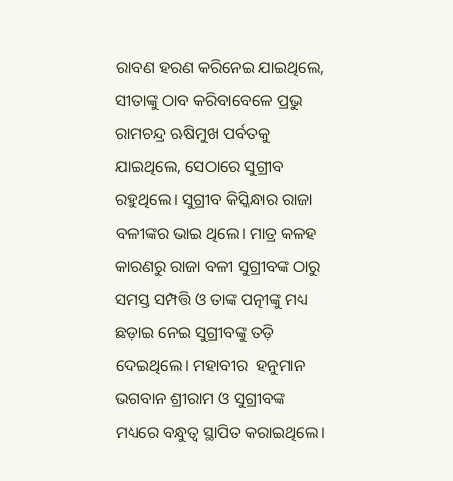ରାବଣ ହରଣ କରିନେଇ ଯାଇଥିଲେ, ସୀତାଙ୍କୁ ଠାବ କରିବାବେଳେ ପ୍ରଭୁ ରାମଚନ୍ଦ୍ର ଋଷିମୁଖ ପର୍ବତକୁ ଯାଇଥିଲେ, ସେଠାରେ ସୁଗ୍ରୀବ ରହୁଥିଲେ। ସୁଗ୍ରୀବ କିସ୍କିନ୍ଧାର ରାଜା ବଳୀଙ୍କର ଭାଇ ଥିଲେ। ମାତ୍ର କଳହ କାରଣରୁ ରାଜା ବଳୀ ସୁଗ୍ରୀବଙ୍କ ଠାରୁ ସମସ୍ତ ସମ୍ପତ୍ତି ଓ ତାଙ୍କ ପତ୍ନୀଙ୍କୁ ମଧ୍ୟ ଛଡ଼ାଇ ନେଇ ସୁଗ୍ରୀବଙ୍କୁ ତଡ଼ି ଦେଇଥିଲେ। ମହାବୀର  ହନୁମାନ ଭଗବାନ ଶ୍ରୀରାମ ଓ ସୁଗ୍ରୀବଙ୍କ ମଧ୍ୟରେ ବନ୍ଧୁତ୍ୱ ସ୍ଥାପିତ କରାଇଥିଲେ।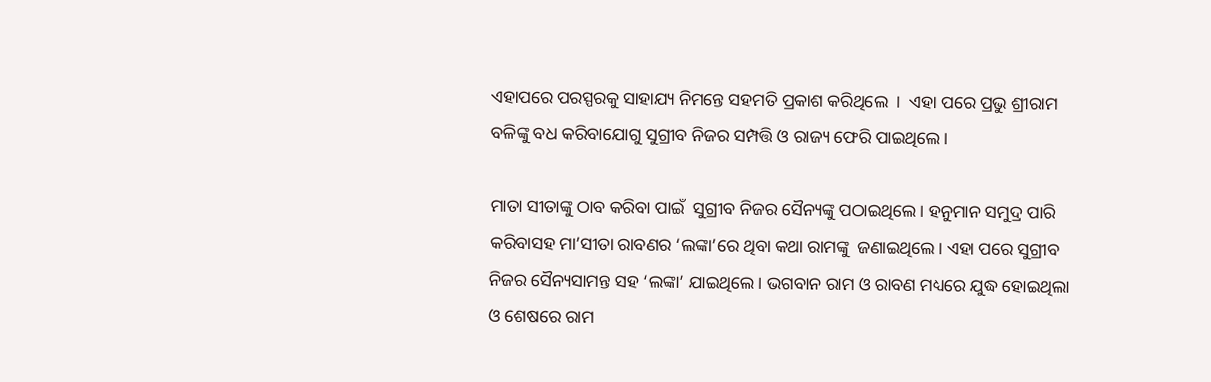ଏହାପରେ ପରସ୍ପରକୁ ସାହାଯ୍ୟ ନିମନ୍ତେ ସହମତି ପ୍ରକାଶ କରିଥିଲେ  ।  ଏହା ପରେ ପ୍ରଭୁ ଶ୍ରୀରାମ ବଳିଙ୍କୁ ବଧ କରିବାଯୋଗୁ ସୁଗ୍ରୀବ ନିଜର ସମ୍ପତ୍ତି ଓ ରାଜ୍ୟ ଫେରି ପାଇଥିଲେ।

ମାତା ସୀତାଙ୍କୁ ଠାବ କରିବା ପାଇଁ  ସୁଗ୍ରୀବ ନିଜର ସୈନ୍ୟଙ୍କୁ ପଠାଇଥିଲେ। ହନୁମାନ ସମୁଦ୍ର ପାରି କରିବାସହ ମା’ସୀତା ରାବଣର ‘ଲଙ୍କା’ରେ ଥିବା କଥା ରାମଙ୍କୁ  ଜଣାଇଥିଲେ। ଏହା ପରେ ସୁଗ୍ରୀବ ନିଜର ସୈନ୍ୟସାମନ୍ତ ସହ ‘ଲଙ୍କା’ ଯାଇଥିଲେ। ଭଗବାନ ରାମ ଓ ରାବଣ ମଧ୍ୟରେ ଯୁଦ୍ଧ ହୋଇଥିଲା ଓ ଶେଷରେ ରାମ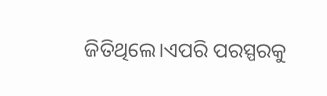ଜିତିଥିଲେ।ଏପରି ପରସ୍ପରକୁ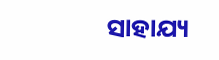ସାହାଯ୍ୟ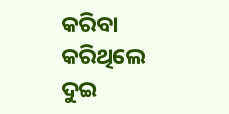କରିବା କରିଥିଲେ ଦୁଇ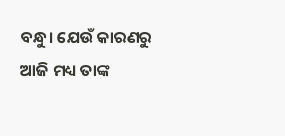ବନ୍ଧୁ। ଯେଉଁ କାରଣରୁ ଆଜି ମଧ୍ୟ ତାଙ୍କ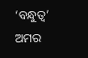‘ବନ୍ଧୁତ୍ୱ’ ଅମର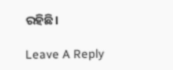ରହିଛି।

Leave A Reply